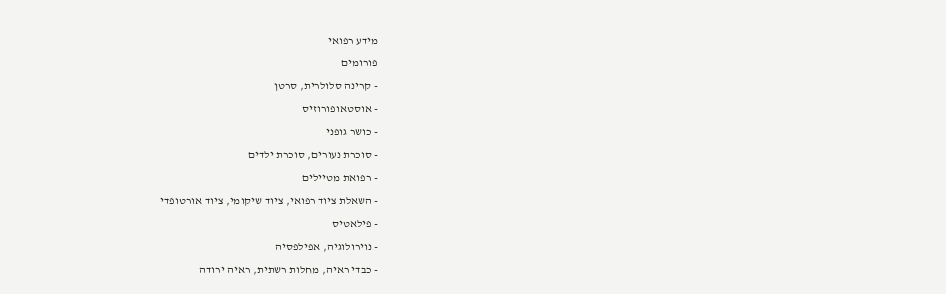מידע רפואי
פורומים
- קרינה סלולרית, סרטן
- אוסטאופורוזיס
- כושר גופני
- סוכרת נעורים, סוכרת ילדים
- רפואת מטיילים
- השאלת ציוד רפואי, ציוד שיקומי, ציוד אורטופדי
- פילאטיס
- נוירולוגיה, אפילפסיה
- כבדי ראיה, מחלות רשתית, ראיה ירודה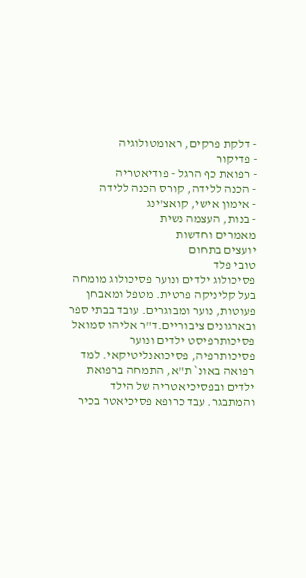- דלקת פרקים, ראומטולוגיה
- פדיקור
- רפואת כף הרגל - פודיאטריה
- הכנה ללידה, קורס הכנה ללידה
- אימון אישי, קואצ'ינג
- בנות, העצמה נשית
מאמרים וחדשות
יועצים בתחום
טובי פלד
פסיכולוג ילדים ונוער פסיכולוג מומחה בעל קליניקה פרטית. מטפל ומאבחן פעוטות, נוער ומבוגרים. עובד בבתי ספר ובארגונים ציבוריים.ד"ר אליהו סמואל
פסיכותרפיסט ילדים ונוער פסיכותרפיה, פסיכואנליטיקאי. למד רפואה באונ` ת"א, התמחה ברפואת ילדים ובפסיכיאטריה של הילד והמתבגר. עבד כרופא פסיכיאטר בכיר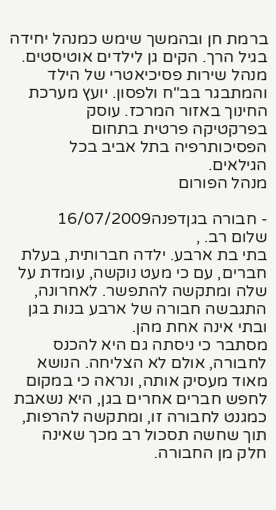ברמת חן ובהמשך שימש כמנהל יחידה בגיל הרך. הקים גן לילדים אוטיסטים. מנהל שירות פסיכיאטרי של הילד והמתבגר בב"ח ולפסון. יועץ מערכת החינוך באזור המרכז. עוסק בפרקטיקה פרטית בתחום הפסיכותרפיה בתל אביב בכל הגילאים.
מנהל הפורום

- חבורה בגןדפנה16/07/2009
שלום רב. ,
בתי בת ארבע. ילדה חברותית, בעלת חברים, עם כי מעט נוקשה, עומדת על שלה ומתקשה להתפשר. לאחרונה, התגבשה חבורה של ארבע בנות בגן ובתי אינה אחת מהן.
מסתבר כי ניסתה גם היא להכנס לחבורה, אולם לא הצליחה. הנושא מאוד מעסיק אותה, ונראה כי במקום לחפש חברים אחרים בגן, היא נשאבת כמגנט לחבורה זו, ומתקשה להרפות, תוך שחשה תסכול רב מכך שאינה חלק מן החבורה.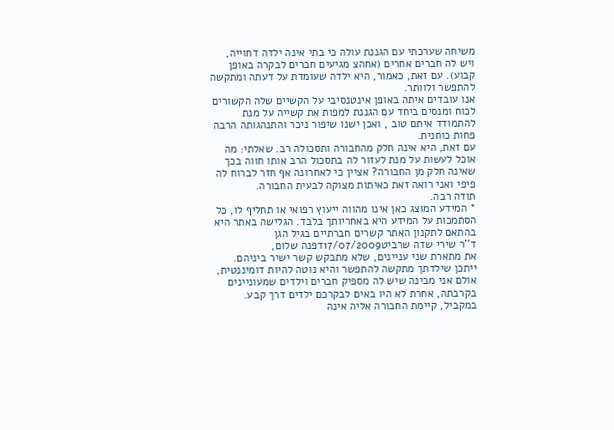משיחה שערכתי עם הגננת עולה כי בתי אינה ילדה דחוייה, ויש לה חברים אחרים (אחהצ מגיעים חברים לבקרה באופן קבוע). עם זאת, כאמור, היא ילדה שעומדת על דעתה ומתקשה להתפשר ולוותר.
אנו עובדים איתה באופן אינטנסיבי על הקשיים שלה הקשורים לכוח ומנסים ביחד עם הגננת למפות את קשייה על מנת להתמודד איתם טוב , ואכן ישנו שיפור ניכר והתנהגותה הרבה פחות כוחנית.
עם זאת, היא אינה חלק מהחבורה ותסכולה רב. שאלתי: מה אוכל לעשות על מנת לעזור לה בתסכול הרב אותו חווה בכך שאינה חלק מן החבורה? אציין כי לאחרונה אף חזר לברוח לה פיפי ואני רואה זאת כאיתות מצוקה לבעית החבורה.
תודה רבה.
* המידע המוצג כאן אינו מהווה ייעוץ רפואי או תחליף לו, כל הסתמכות על המידע היא באחריותך בלבד. הגלישה באתר היא בהתאם לתקנון האתר קשרים חברתיים בגיל הגן
ד''ר שירי שדה שרביט17/07/2009דפנה שלום,
את מתארת שני עניינים, שלא מתבקש קשר ישיר ביניהם. ייתכן שילדתך מתקשה להתפשר והיא נוטה להיות דומיננטית, אולם אני מבינה שיש לה מספיק חברים וילדים שמעוניינים בקרבתה, אחרת לא היו באים לבקרכם ילדים דרך קבע.
במקביל, קיימת החבורה אליה אינה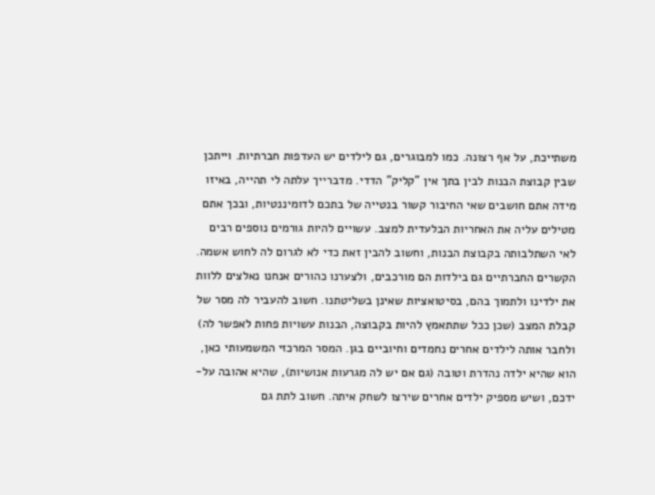משתייכת, על אף רצונה. כמו למבוגרים, גם לילדים יש העדפות חברתיות. וייתכן שבין קבוצת הבנות לבין בתך אין "קליק" הדדי. מדברייך עלתה לי תהייה, באיזו מידה אתם חושבים שאי החיבור קשור בנטייה של בתכם לדומיננטיות, ובכך אתם מטילים עליה את האחריות הבלעדית למצב. עשויים להיות גורמים נוספים רבים לאי השתלבותה בקבוצת הבנות, וחשוב להבין זאת כדי לא לגרום לה לחוש אשמה. הקשרים החברתיים גם בילדות הם מורכבים, ולצערנו כהורים אנחנו נאלצים ללוות את ילדינו ולתמוך בהם, בסיטואציות שאינן בשליטתנו. חשוב להעביר לה מסר של קבלת המצב (שכן ככל שתתאמץ להיות בקבוצה, הבנות עשויות פחות לאפשר לה) ולחבר אותה לילדים אחרים נחמדים וחיוביים בגן. המסר המרכזי המשמעותי כאן, הוא שהיא ילדה נהדרת וטובה (גם אם יש לה מגרעות אנושיות), שהיא אהובה על-ידכם, ושיש מספיק ילדים אחרים שירצו לשחק איתה. חשוב לתת גם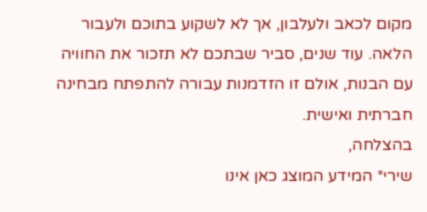מקום לכאב ולעלבון, אך לא לשקוע בתוכם ולעבור הלאה. עוד שנים, סביר שבתכם לא תזכור את החוויה עם הבנות, אולם זו הזדמנות עבורה להתפתח מבחינה חברתית ואישית.
בהצלחה,
שירי* המידע המוצג כאן אינו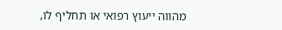מהווה ייעוץ רפואי או תחליף לו,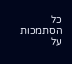כל הסתמכות על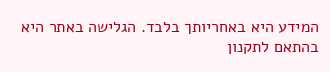המידע היא באחריותך בלבד. הגלישה באתר היא בהתאם לתקנון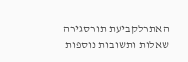האתרלקביעת תורסגירה
שאלות ותשובות נוספות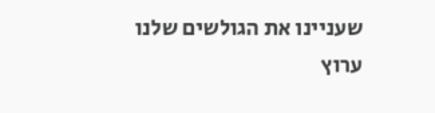שעניינו את הגולשים שלנו
ערוץ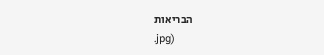הבריאות
.jpg)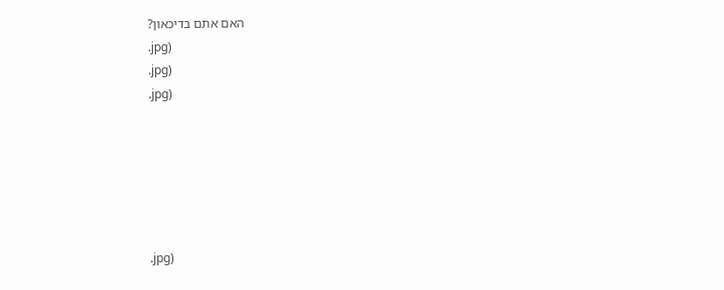האם אתם בדיכאון?
.jpg)
.jpg)
.jpg)






.jpg)